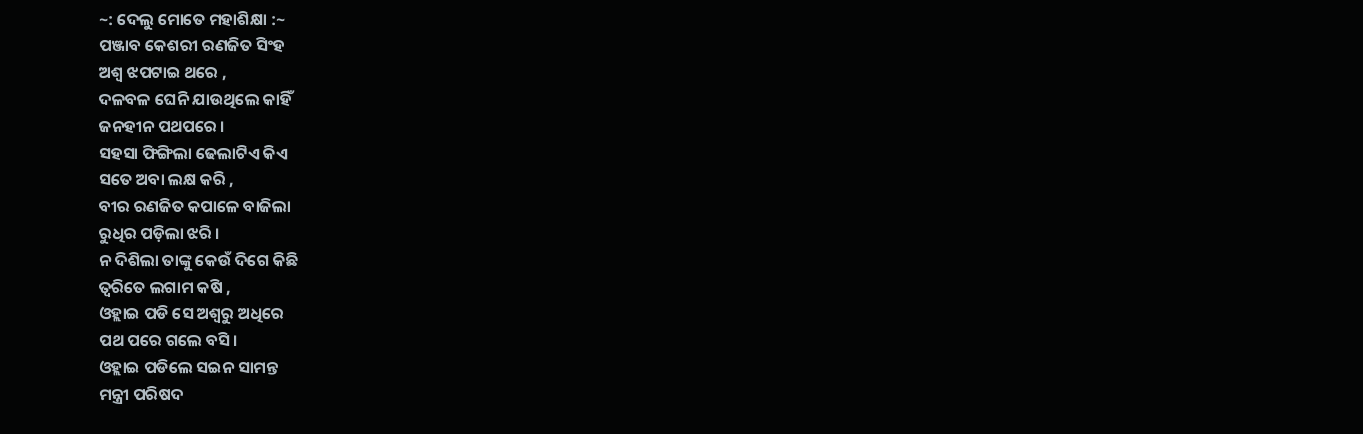~: ଦେଲୁ ମୋତେ ମହାଶିକ୍ଷା :~
ପଞ୍ଜାବ କେଶରୀ ରଣଜିତ ସିଂହ
ଅଶ୍ବ ଝପଟାଇ ଥରେ ,
ଦଳବଳ ଘେନି ଯାଉଥିଲେ କାହିଁ
ଜନହୀନ ପଥପରେ ।
ସହସା ଫିଙ୍ଗିଲା ଢେଲାଟିଏ କିଏ
ସତେ ଅବା ଲକ୍ଷ କରି ,
ବୀର ରଣଜିତ କପାଳେ ବାଜିଲା
ରୁଧିର ପଡ଼ିଲା ଝରି ।
ନ ଦିଶିଲା ତାଙ୍କୁ କେଉଁ ଦିଗେ କିଛି
ତ୍ବରିତେ ଲଗାମ କଷି ,
ଓହ୍ଲାଇ ପଡି ସେ ଅଶ୍ବରୁ ଅଧିରେ
ପଥ ପରେ ଗଲେ ବସି।
ଓହ୍ଲାଇ ପଡିଲେ ସଇନ ସାମନ୍ତ
ମନ୍ତ୍ରୀ ପରିଷଦ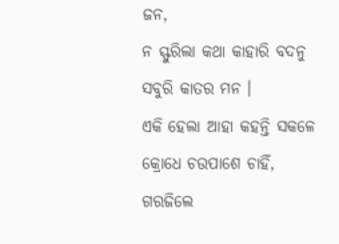ଜନ,
ନ ସ୍ଫୁରିଲା କଥା କାହାରି ବଦନୁ
ସବୁରି କାତର ମନ ।
ଏକି ହେଲା ଆହା କହନ୍ତି ସକଳେ
କ୍ରୋଧେ ଚଉପାଶେ ଚାହିଁ,
ଗରଜିଲେ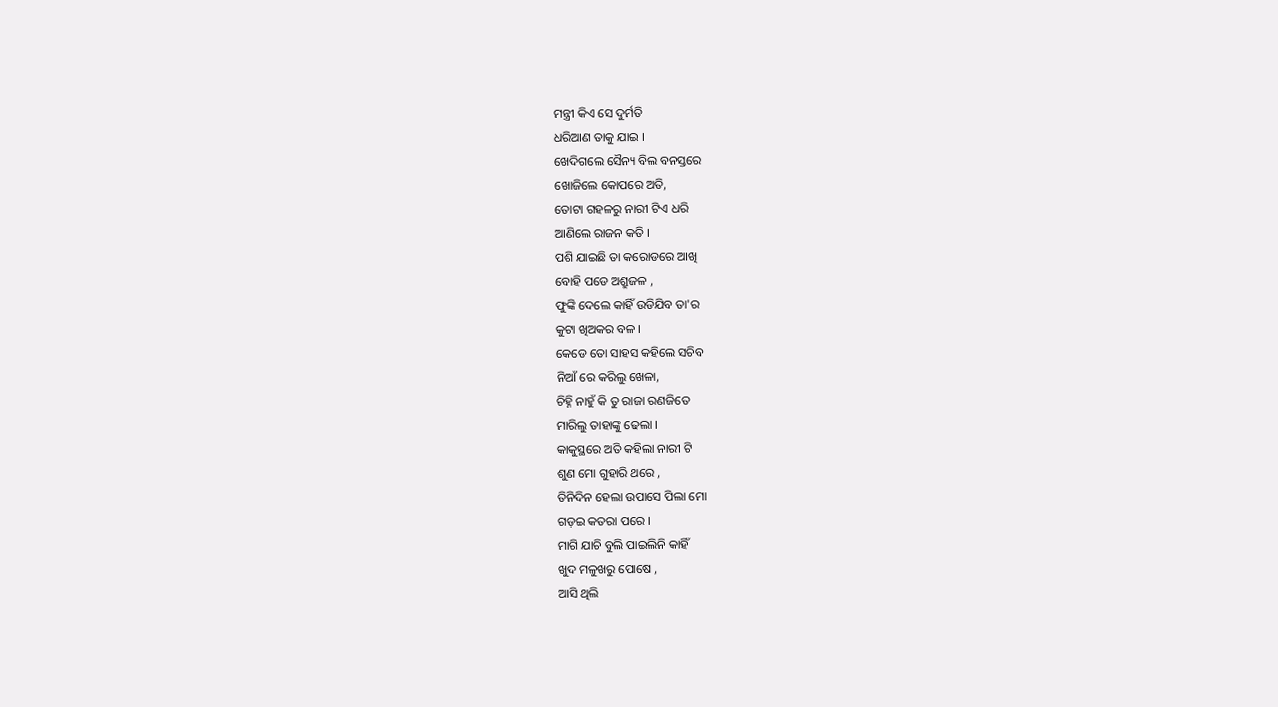ମନ୍ତ୍ରୀ କିଏ ସେ ଦୁର୍ମତି
ଧରିଆଣ ତାକୁ ଯାଇ ।
ଖେଦିଗଲେ ସୈନ୍ୟ ବିଲ ବନସ୍ତରେ
ଖୋଜିଲେ କୋପରେ ଅତି,
ତୋଟା ଗହଳରୁ ନାରୀ ଟିଏ ଧରି
ଆଣିଲେ ରାଜନ କତି ।
ପଶି ଯାଇଛି ତା କରୋଡରେ ଆଖି
ବୋହି ପଡେ ଅଶ୍ରୁଜଳ ,
ଫୁଙ୍କି ଦେଲେ କାହିଁ ଉଡିଯିବ ତା'ର
କୁଟା ଖିଅକର ବଳ ।
କେଡେ ତୋ ସାହସ କହିଲେ ସଚିବ
ନିଆଁ ରେ କରିଲୁ ଖେଳା,
ଚିହ୍ନି ନାହୁଁ କି ତୁ ରାଜା ରଣଜିତେ
ମାରିଲୁ ତାହାଙ୍କୁ ଢେଲା ।
କାକୁସ୍ଥରେ ଅତି କହିଲା ନାରୀ ଟି
ଶୁଣ ମୋ ଗୁହାରି ଥରେ ,
ତିନିଦିନ ହେଲା ଉପାସେ ପିଲା ମୋ
ଗଡ଼ଇ କତରା ପରେ ।
ମାଗି ଯାଚି ବୁଲି ପାଇଲିନି କାହିଁ
ଖୁଦ ମଳୁଖରୁ ପୋଷେ ,
ଆସି ଥିଲି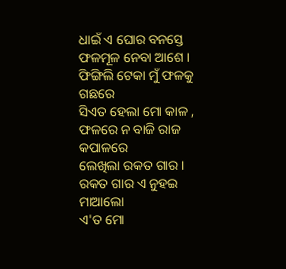ଧାଇଁ ଏ ଘୋର ବନସ୍ତେ
ଫଳମୂଳ ନେବା ଆଶେ ।
ଫିଙ୍ଗିଲି ଟେକା ମୁଁ ଫଳକୁ ଗଛରେ
ସିଏତ ହେଲା ମୋ କାଳ ,
ଫଳରେ ନ ବାଜି ରାଜ କପାଳରେ
ଲେଖିଲା ରକତ ଗାର ।
ରକତ ଗାର ଏ ନୁହଇ ମାଆଲୋ
ଏ'ତ ମୋ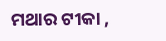ମଥାର ଟୀକା ,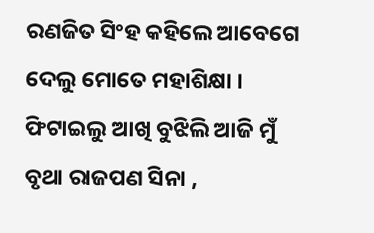ରଣଜିତ ସିଂହ କହିଲେ ଆବେଗେ
ଦେଲୁ ମୋତେ ମହାଶିକ୍ଷା ।
ଫିଟାଇଲୁ ଆଖି ବୁଝିଲି ଆଜି ମୁଁ
ବୃଥା ରାଜପଣ ସିନା ,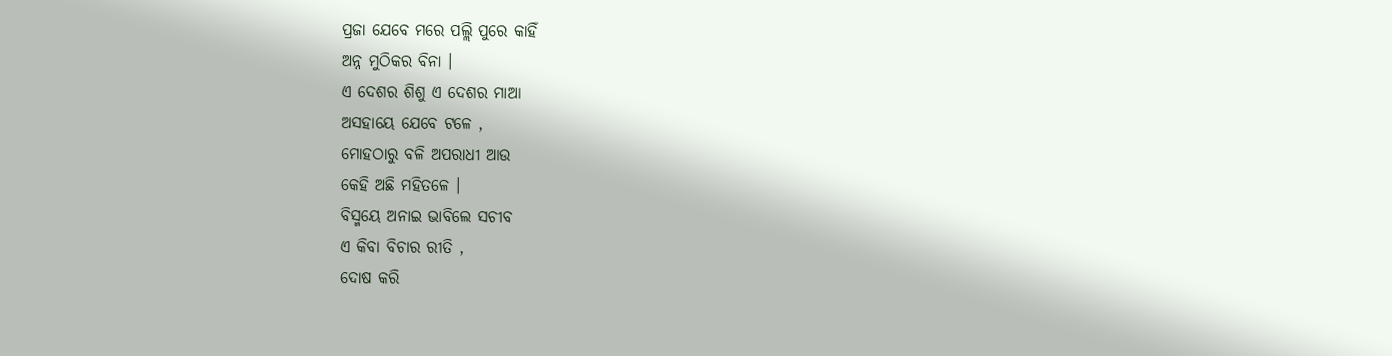ପ୍ରଜା ଯେବେ ମରେ ପଲ୍ଲି ପୁରେ କାହିଁ
ଅନ୍ନ ମୁଠିକର ବିନା ।
ଏ ଦେଶର ଶିଶୁ ଏ ଦେଶର ମାଆ
ଅସହାୟେ ଯେବେ ଟଳେ ,
ମୋହଠାରୁ ବଳି ଅପରାଧୀ ଆଉ
କେହି ଅଛି ମହିତଳେ ।
ବିସ୍ମୟେ ଅନାଇ ଭାବିଲେ ସଚୀବ
ଏ କିବା ବିଚାର ରୀତି ,
ଦୋଷ କରି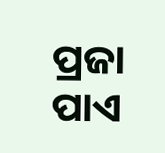ପ୍ରଜା ପାଏ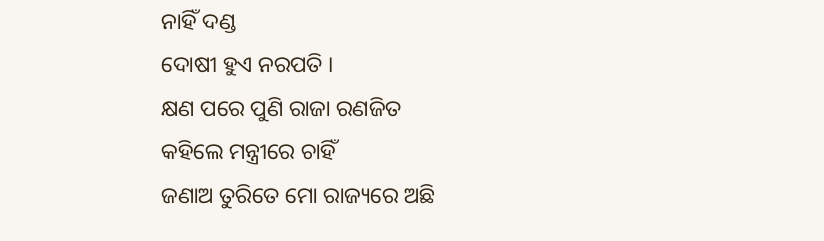ନାହିଁ ଦଣ୍ଡ
ଦୋଷୀ ହୁଏ ନରପତି ।
କ୍ଷଣ ପରେ ପୁଣି ରାଜା ରଣଜିତ
କହିଲେ ମନ୍ତ୍ରୀରେ ଚାହିଁ
ଜଣାଅ ତୁରିତେ ମୋ ରାଜ୍ୟରେ ଅଛି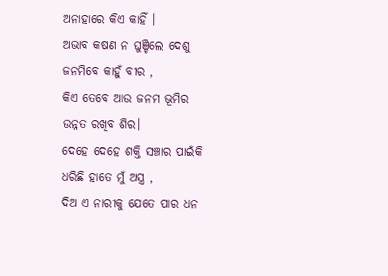ଅନାହାରେ କିଏ କାହିଁ ।
ଅଭାବ କଷଣ ନ ଘୁଞ୍ଚିଲେ ଦେଶୁ
ଜନମିବେ କାହୁଁ ବୀର ,
କିଏ ତେବେ ଆଉ ଜନମ ଭୂମିର
ଉନ୍ନତ ରଖିବ ଶିର।
ଦେହେ ଦେହେ ଶକ୍ତି ସଞ୍ଚାର ପାଇଁକି
ଧରିଛି ହାତେ ମୁଁ ଅସ୍ତ୍ର ,
ଦିଅ ଏ ନାରୀକୁ ଯେତେ ପାର ଧନ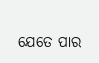ଯେତେ ପାର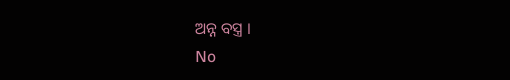ଅନ୍ନ ବସ୍ତ୍ର ।
No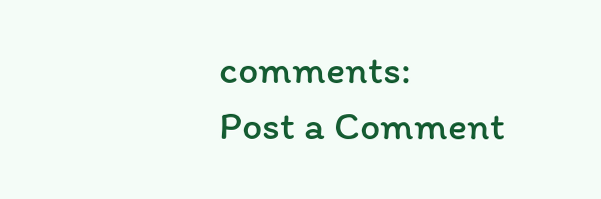comments:
Post a Comment